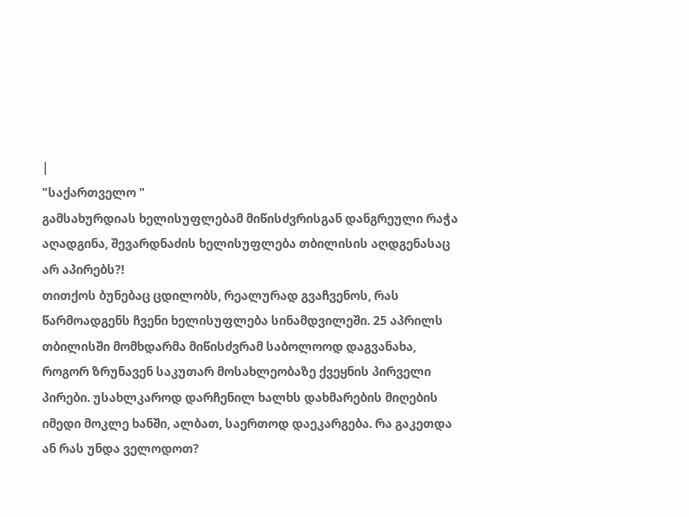|
"საქართველო "
გამსახურდიას ხელისუფლებამ მიწისძვრისგან დანგრეული რაჭა აღადგინა, შევარდნაძის ხელისუფლება თბილისის აღდგენასაც არ აპირებს?!
თითქოს ბუნებაც ცდილობს, რეალურად გვაჩვენოს, რას წარმოადგენს ჩვენი ხელისუფლება სინამდვილეში. 25 აპრილს თბილისში მომხდარმა მიწისძვრამ საბოლოოდ დაგვანახა, როგორ ზრუნავენ საკუთარ მოსახლეობაზე ქვეყნის პირველი პირები. უსახლკაროდ დარჩენილ ხალხს დახმარების მიღების იმედი მოკლე ხანში, ალბათ, საერთოდ დაეკარგება. რა გაკეთდა ან რას უნდა ველოდოთ?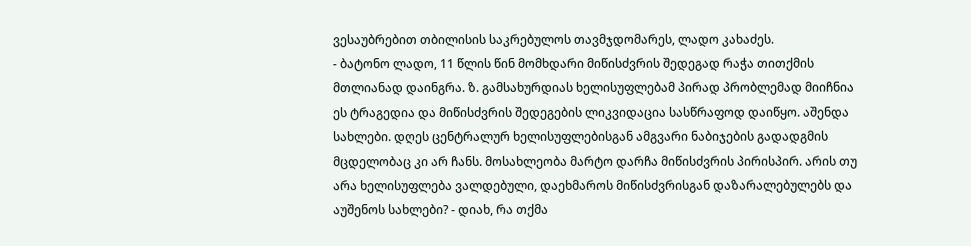ვესაუბრებით თბილისის საკრებულოს თავმჯდომარეს, ლადო კახაძეს.
- ბატონო ლადო, 11 წლის წინ მომხდარი მიწისძვრის შედეგად რაჭა თითქმის მთლიანად დაინგრა. ზ. გამსახურდიას ხელისუფლებამ პირად პრობლემად მიიჩნია ეს ტრაგედია და მიწისძვრის შედეგების ლიკვიდაცია სასწრაფოდ დაიწყო. აშენდა სახლები. დღეს ცენტრალურ ხელისუფლებისგან ამგვარი ნაბიჯების გადადგმის მცდელობაც კი არ ჩანს. მოსახლეობა მარტო დარჩა მიწისძვრის პირისპირ. არის თუ არა ხელისუფლება ვალდებული, დაეხმაროს მიწისძვრისგან დაზარალებულებს და აუშენოს სახლები? - დიახ, რა თქმა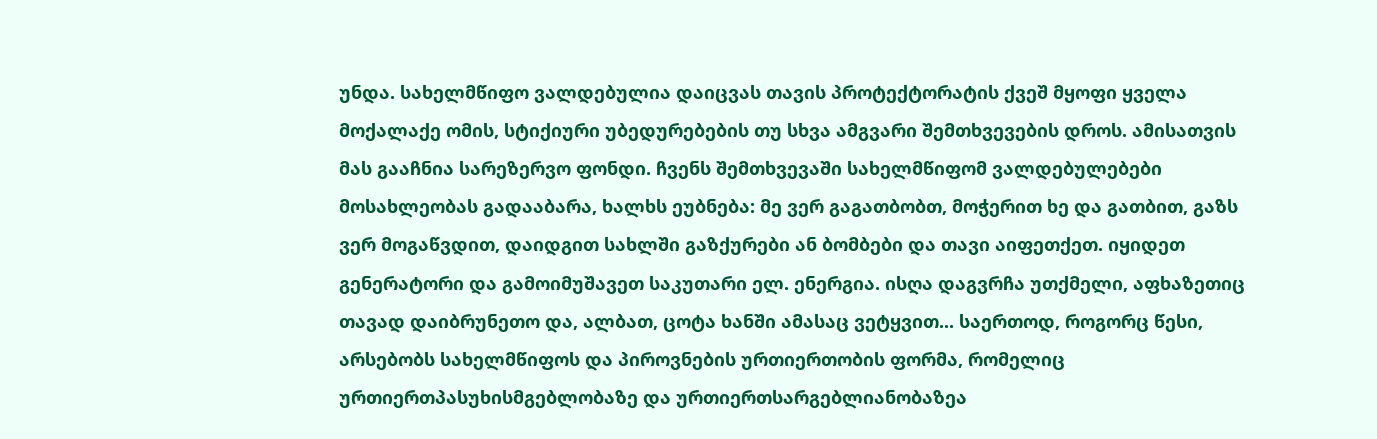უნდა. სახელმწიფო ვალდებულია დაიცვას თავის პროტექტორატის ქვეშ მყოფი ყველა მოქალაქე ომის, სტიქიური უბედურებების თუ სხვა ამგვარი შემთხვევების დროს. ამისათვის მას გააჩნია სარეზერვო ფონდი. ჩვენს შემთხვევაში სახელმწიფომ ვალდებულებები მოსახლეობას გადააბარა, ხალხს ეუბნება: მე ვერ გაგათბობთ, მოჭერით ხე და გათბით, გაზს ვერ მოგაწვდით, დაიდგით სახლში გაზქურები ან ბომბები და თავი აიფეთქეთ. იყიდეთ გენერატორი და გამოიმუშავეთ საკუთარი ელ. ენერგია. ისღა დაგვრჩა უთქმელი, აფხაზეთიც თავად დაიბრუნეთო და, ალბათ, ცოტა ხანში ამასაც ვეტყვით... საერთოდ, როგორც წესი, არსებობს სახელმწიფოს და პიროვნების ურთიერთობის ფორმა, რომელიც ურთიერთპასუხისმგებლობაზე და ურთიერთსარგებლიანობაზეა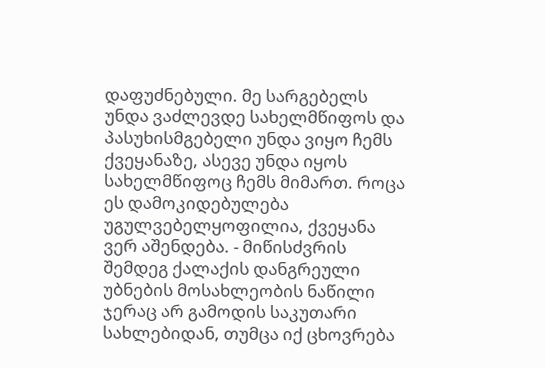დაფუძნებული. მე სარგებელს უნდა ვაძლევდე სახელმწიფოს და პასუხისმგებელი უნდა ვიყო ჩემს ქვეყანაზე, ასევე უნდა იყოს სახელმწიფოც ჩემს მიმართ. როცა ეს დამოკიდებულება უგულვებელყოფილია, ქვეყანა ვერ აშენდება. - მიწისძვრის შემდეგ ქალაქის დანგრეული უბნების მოსახლეობის ნაწილი ჯერაც არ გამოდის საკუთარი სახლებიდან, თუმცა იქ ცხოვრება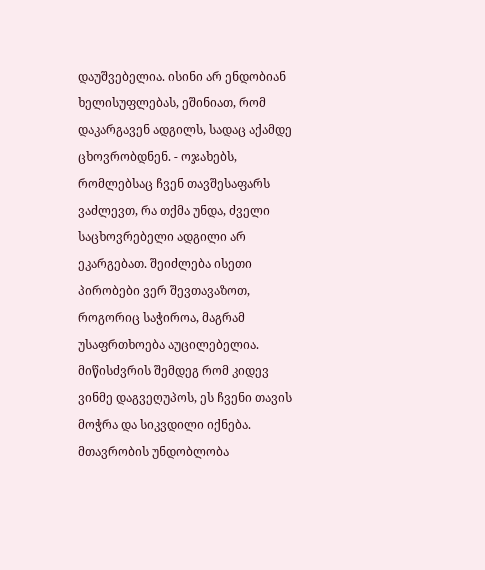დაუშვებელია. ისინი არ ენდობიან ხელისუფლებას, ეშინიათ, რომ დაკარგავენ ადგილს, სადაც აქამდე ცხოვრობდნენ. - ოჯახებს, რომლებსაც ჩვენ თავშესაფარს ვაძლევთ, რა თქმა უნდა, ძველი საცხოვრებელი ადგილი არ ეკარგებათ. შეიძლება ისეთი პირობები ვერ შევთავაზოთ, როგორიც საჭიროა, მაგრამ უსაფრთხოება აუცილებელია. მიწისძვრის შემდეგ რომ კიდევ ვინმე დაგვეღუპოს, ეს ჩვენი თავის მოჭრა და სიკვდილი იქნება. მთავრობის უნდობლობა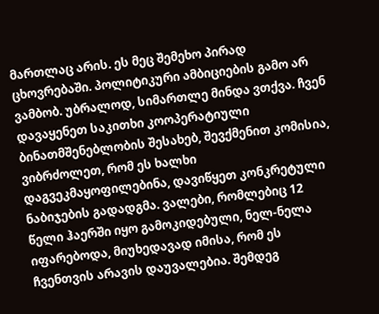მართლაც არის. ეს მეც შემეხო პირად ცხოვრებაში. პოლიტიკური ამბიციების გამო არ ვამბობ. უბრალოდ, სიმართლე მინდა ვთქვა. ჩვენ დავაყენეთ საკითხი კოოპერატიული ბინათმშენებლობის შესახებ, შევქმენით კომისია, ვიბრძოლეთ, რომ ეს ხალხი დაგვეკმაყოფილებინა, დავიწყეთ კონკრეტული ნაბიჯების გადადგმა. ვალები, რომლებიც 12 წელი ჰაერში იყო გამოკიდებული, ნელ-ნელა იფარებოდა, მიუხედავად იმისა, რომ ეს ჩვენთვის არავის დაუვალებია. შემდეგ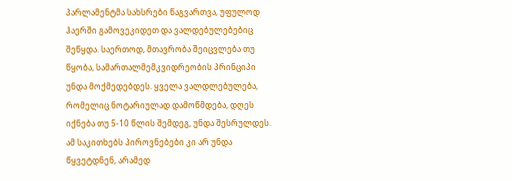პარლამენტმა სახსრები წაგვართვა, უფულოდ ჰაერში გამოვეკიდეთ და ვალდებულებებიც შეწყდა. საერთოდ, მთავრობა შეიცვლება თუ წყობა, სამართალმემკვიდრეობის პრინციპი უნდა მოქმედებდეს. ყველა ვალდლებულება, რომელიც ნოტარიულად დამოწმდება, დღეს იქნება თუ 5-10 წლის შემდეგ, უნდა შესრულდეს. ამ საკითხებს პიროვნებები კი არ უნდა წყვეტდნენ, არამედ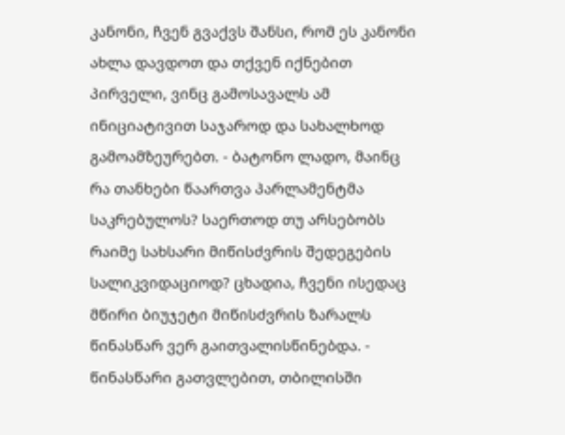კანონი, ჩვენ გვაქვს შანსი, რომ ეს კანონი ახლა დავდოთ და თქვენ იქნებით პირველი, ვინც გამოსავალს ამ ინიციატივით საჯაროდ და სახალხოდ გამოამზეურებთ. - ბატონო ლადო, მაინც რა თანხები წაართვა პარლამენტმა საკრებულოს? საერთოდ თუ არსებობს რაიმე სახსარი მიწისძვრის შედეგების სალიკვიდაციოდ? ცხადია, ჩვენი ისედაც მწირი ბიუჯეტი მიწისძვრის ზარალს წინასწარ ვერ გაითვალისწინებდა. - წინასწარი გათვლებით, თბილისში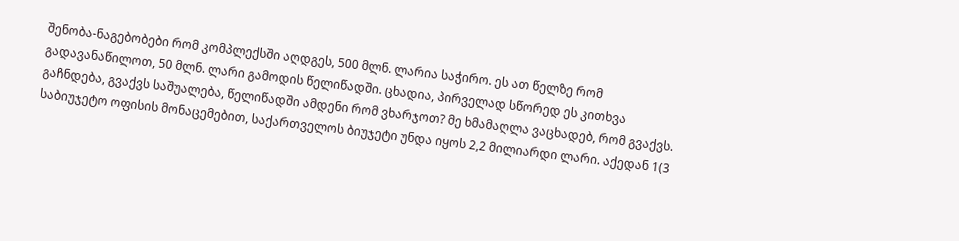შენობა-ნაგებობები რომ კომპლექსში აღდგეს, 500 მლნ. ლარია საჭირო. ეს ათ წელზე რომ გადავანაწილოთ, 50 მლნ. ლარი გამოდის წელიწადში. ცხადია, პირველად სწორედ ეს კითხვა გაჩნდება, გვაქვს საშუალება, წელიწადში ამდენი რომ ვხარჯოთ? მე ხმამაღლა ვაცხადებ, რომ გვაქვს. საბიუჯეტო ოფისის მონაცემებით, საქართველოს ბიუჯეტი უნდა იყოს 2,2 მილიარდი ლარი. აქედან 1(3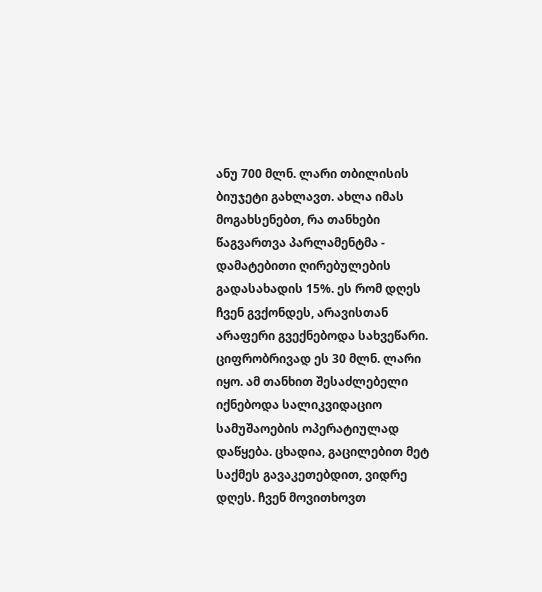ანუ 700 მლნ. ლარი თბილისის ბიუჯეტი გახლავთ. ახლა იმას მოგახსენებთ, რა თანხები წაგვართვა პარლამენტმა - დამატებითი ღირებულების გადასახადის 15%. ეს რომ დღეს ჩვენ გვქონდეს, არავისთან არაფერი გვექნებოდა სახვეწარი. ციფრობრივად ეს 30 მლნ. ლარი იყო. ამ თანხით შესაძლებელი იქნებოდა სალიკვიდაციო სამუშაოების ოპერატიულად დაწყება. ცხადია, გაცილებით მეტ საქმეს გავაკეთებდით, ვიდრე დღეს. ჩვენ მოვითხოვთ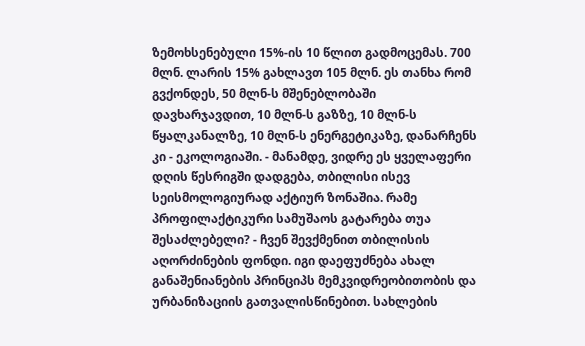ზემოხსენებული 15%-ის 10 წლით გადმოცემას. 700 მლნ. ლარის 15% გახლავთ 105 მლნ. ეს თანხა რომ გვქონდეს, 50 მლნ-ს მშენებლობაში დავხარჯავდით, 10 მლნ-ს გაზზე, 10 მლნ-ს წყალკანალზე, 10 მლნ-ს ენერგეტიკაზე, დანარჩენს კი - ეკოლოგიაში. - მანამდე, ვიდრე ეს ყველაფერი დღის წესრიგში დადგება, თბილისი ისევ სეისმოლოგიურად აქტიურ ზონაშია. რამე პროფილაქტიკური სამუშაოს გატარება თუა შესაძლებელი? - ჩვენ შევქმენით თბილისის აღორძინების ფონდი. იგი დაეფუძნება ახალ განაშენიანების პრინციპს მემკვიდრეობითობის და ურბანიზაციის გათვალისწინებით. სახლების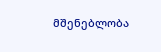მშენებლობა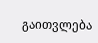გაითვლება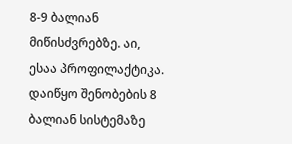8-9 ბალიან მიწისძვრებზე. აი, ესაა პროფილაქტიკა. დაიწყო შენობების 8 ბალიან სისტემაზე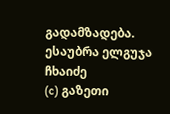გადამზადება.
ესაუბრა ელგუჯა ჩხაიძე
(c) გაზეთი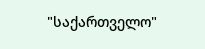"საქართველო"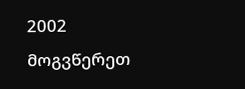2002 მოგვწერეთ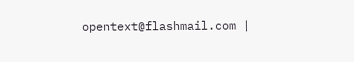opentext@flashmail.com |